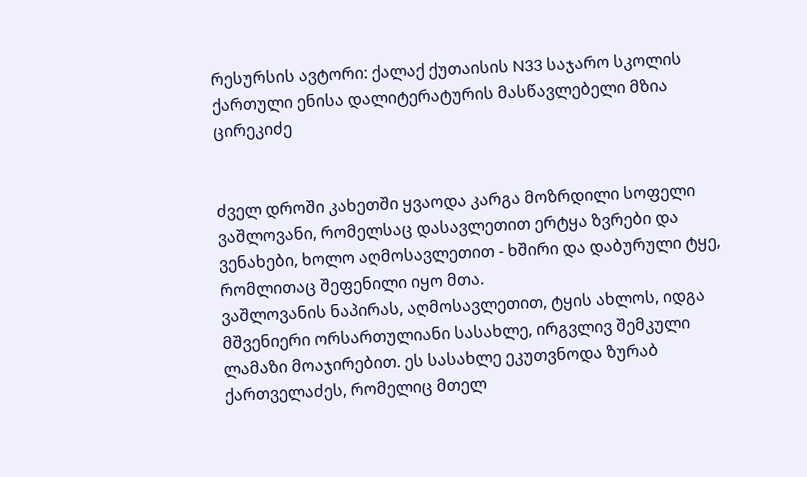რესურსის ავტორი: ქალაქ ქუთაისის N33 საჯარო სკოლის ქართული ენისა დალიტერატურის მასწავლებელი მზია ცირეკიძე


ძველ დროში კახეთში ყვაოდა კარგა მოზრდილი სოფელი ვაშლოვანი, რომელსაც დასავლეთით ერტყა ზვრები და ვენახები, ხოლო აღმოსავლეთით - ხშირი და დაბურული ტყე, რომლითაც შეფენილი იყო მთა.
ვაშლოვანის ნაპირას, აღმოსავლეთით, ტყის ახლოს, იდგა მშვენიერი ორსართულიანი სასახლე, ირგვლივ შემკული ლამაზი მოაჯირებით. ეს სასახლე ეკუთვნოდა ზურაბ ქართველაძეს, რომელიც მთელ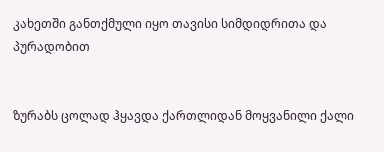კახეთში განთქმული იყო თავისი სიმდიდრითა და პურადობით


ზურაბს ცოლად ჰყავდა ქართლიდან მოყვანილი ქალი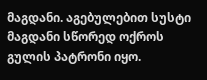მაგდანი. აგებულებით სუსტი მაგდანი სწორედ ოქროს გულის პატრონი იყო.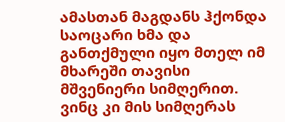ამასთან მაგდანს ჰქონდა საოცარი ხმა და განთქმული იყო მთელ იმ მხარეში თავისი მშვენიერი სიმღერით. ვინც კი მის სიმღერას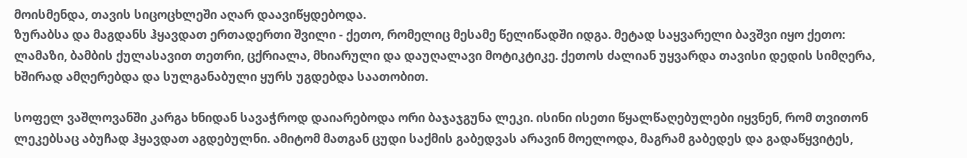მოისმენდა, თავის სიცოცხლეში აღარ დაავიწყდებოდა.
ზურაბსა და მაგდანს ჰყავდათ ერთადერთი შვილი - ქეთო, რომელიც მესამე წელიწადში იდგა. მეტად საყვარელი ბავშვი იყო ქეთო: ლამაზი, ბამბის ქულასავით თეთრი, ცქრიალა, მხიარული და დაუღალავი მოტიკტიკე. ქეთოს ძალიან უყვარდა თავისი დედის სიმღერა, ხშირად ამღერებდა და სულგანაბული ყურს უგდებდა საათობით.

სოფელ ვაშლოვანში კარგა ხნიდან სავაჭროდ დაიარებოდა ორი ბაჯაჯგუნა ლეკი. ისინი ისეთი წყალწაღებულები იყვნენ, რომ თვითონ ლეკებსაც აბუჩად ჰყავდათ აგდებულნი. ამიტომ მათგან ცუდი საქმის გაბედვას არავინ მოელოდა, მაგრამ გაბედეს და გადაწყვიტეს,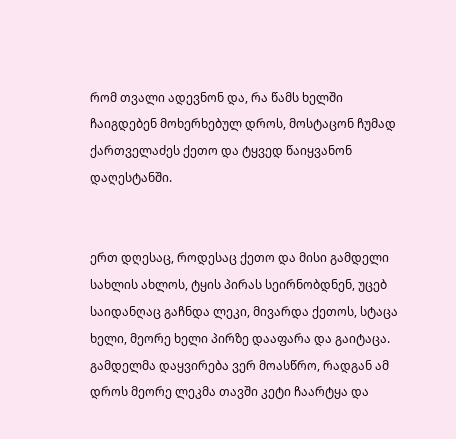რომ თვალი ადევნონ და, რა წამს ხელში ჩაიგდებენ მოხერხებულ დროს, მოსტაცონ ჩუმად ქართველაძეს ქეთო და ტყვედ წაიყვანონ დაღესტანში.


ერთ დღესაც, როდესაც ქეთო და მისი გამდელი სახლის ახლოს, ტყის პირას სეირნობდნენ, უცებ საიდანღაც გაჩნდა ლეკი, მივარდა ქეთოს, სტაცა ხელი, მეორე ხელი პირზე დააფარა და გაიტაცა. გამდელმა დაყვირება ვერ მოასწრო, რადგან ამ დროს მეორე ლეკმა თავში კეტი ჩაარტყა და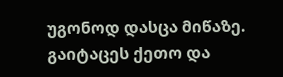უგონოდ დასცა მიწაზე. გაიტაცეს ქეთო და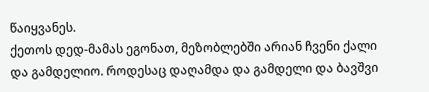წაიყვანეს.
ქეთოს დედ-მამას ეგონათ, მეზობლებში არიან ჩვენი ქალი და გამდელიო. როდესაც დაღამდა და გამდელი და ბავშვი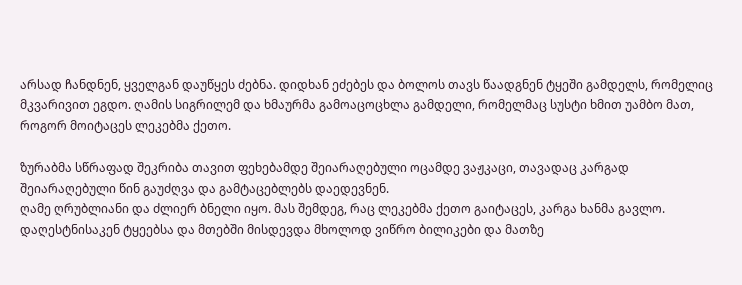არსად ჩანდნენ, ყველგან დაუწყეს ძებნა. დიდხან ეძებეს და ბოლოს თავს წაადგნენ ტყეში გამდელს, რომელიც მკვარივით ეგდო. ღამის სიგრილემ და ხმაურმა გამოაცოცხლა გამდელი, რომელმაც სუსტი ხმით უამბო მათ, როგორ მოიტაცეს ლეკებმა ქეთო.

ზურაბმა სწრაფად შეკრიბა თავით ფეხებამდე შეიარაღებული ოცამდე ვაჟკაცი, თავადაც კარგად შეიარაღებული წინ გაუძღვა და გამტაცებლებს დაედევნენ.
ღამე ღრუბლიანი და ძლიერ ბნელი იყო. მას შემდეგ, რაც ლეკებმა ქეთო გაიტაცეს, კარგა ხანმა გავლო. დაღესტნისაკენ ტყეებსა და მთებში მისდევდა მხოლოდ ვიწრო ბილიკები და მათზე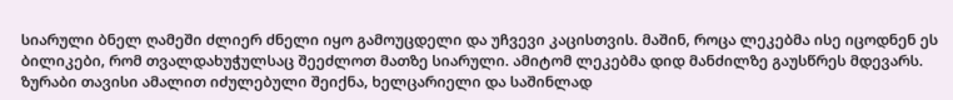სიარული ბნელ ღამეში ძლიერ ძნელი იყო გამოუცდელი და უჩვევი კაცისთვის. მაშინ, როცა ლეკებმა ისე იცოდნენ ეს ბილიკები, რომ თვალდახუჭულსაც შეეძლოთ მათზე სიარული. ამიტომ ლეკებმა დიდ მანძილზე გაუსწრეს მდევარს. ზურაბი თავისი ამალით იძულებული შეიქნა, ხელცარიელი და საშინლად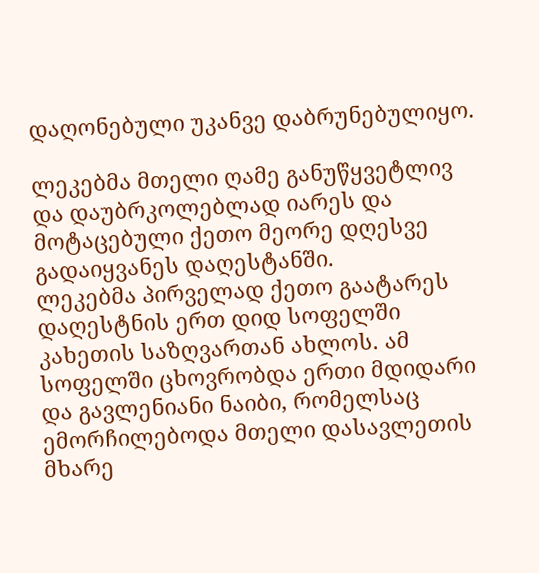დაღონებული უკანვე დაბრუნებულიყო.

ლეკებმა მთელი ღამე განუწყვეტლივ და დაუბრკოლებლად იარეს და მოტაცებული ქეთო მეორე დღესვე გადაიყვანეს დაღესტანში.
ლეკებმა პირველად ქეთო გაატარეს დაღესტნის ერთ დიდ სოფელში კახეთის საზღვართან ახლოს. ამ სოფელში ცხოვრობდა ერთი მდიდარი და გავლენიანი ნაიბი, რომელსაც ემორჩილებოდა მთელი დასავლეთის მხარე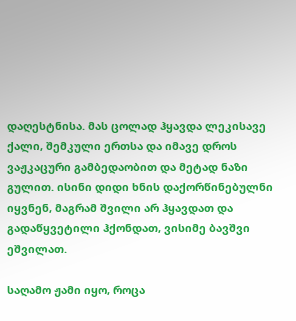დაღესტნისა. მას ცოლად ჰყავდა ლეკისავე ქალი, შემკული ერთსა და იმავე დროს ვაჟკაცური გამბედაობით და მეტად ნაზი გულით. ისინი დიდი ხნის დაქორწინებულნი იყვნენ, მაგრამ შვილი არ ჰყავდათ და გადაწყვეტილი ჰქონდათ, ვისიმე ბავშვი ეშვილათ.

საღამო ჟამი იყო, როცა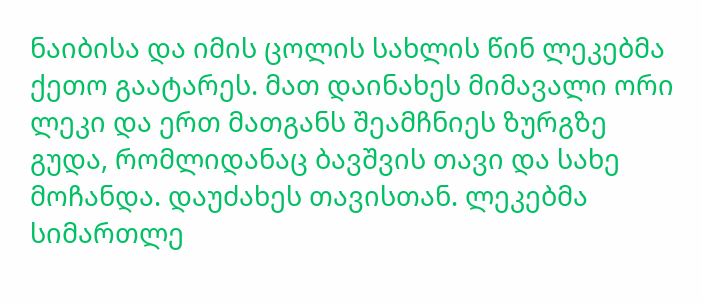ნაიბისა და იმის ცოლის სახლის წინ ლეკებმა ქეთო გაატარეს. მათ დაინახეს მიმავალი ორი ლეკი და ერთ მათგანს შეამჩნიეს ზურგზე გუდა, რომლიდანაც ბავშვის თავი და სახე მოჩანდა. დაუძახეს თავისთან. ლეკებმა სიმართლე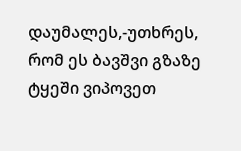დაუმალეს,-უთხრეს, რომ ეს ბავშვი გზაზე ტყეში ვიპოვეთ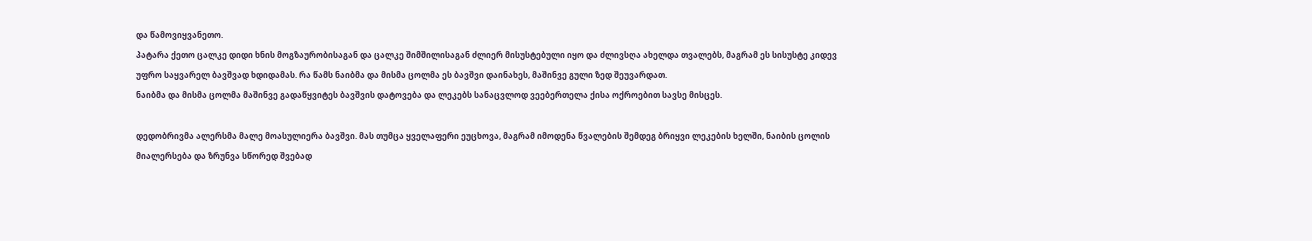და წამოვიყვანეთო.
პატარა ქეთო ცალკე დიდი ხნის მოგზაურობისაგან და ცალკე შიმშილისაგან ძლიერ მისუსტებული იყო და ძლივსღა ახელდა თვალებს, მაგრამ ეს სისუსტე კიდევ უფრო საყვარელ ბავშვად ხდიდამას. რა წამს ნაიბმა და მისმა ცოლმა ეს ბავშვი დაინახეს, მაშინვე გული ზედ შეუვარდათ.
ნაიბმა და მისმა ცოლმა მაშინვე გადაწყვიტეს ბავშვის დატოვება და ლეკებს სანაცვლოდ ვეებერთელა ქისა ოქროებით სავსე მისცეს.

დედობრივმა ალერსმა მალე მოასულიერა ბავშვი. მას თუმცა ყველაფერი ეუცხოვა, მაგრამ იმოდენა წვალების შემდეგ ბრიყვი ლეკების ხელში, ნაიბის ცოლის მიალერსება და ზრუნვა სწორედ შვებად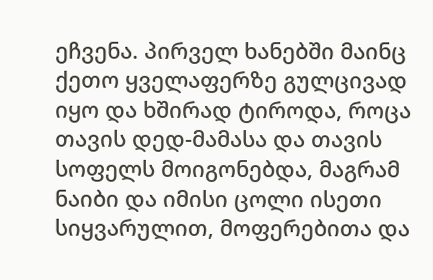ეჩვენა. პირველ ხანებში მაინც ქეთო ყველაფერზე გულცივად იყო და ხშირად ტიროდა, როცა თავის დედ-მამასა და თავის სოფელს მოიგონებდა, მაგრამ ნაიბი და იმისი ცოლი ისეთი სიყვარულით, მოფერებითა და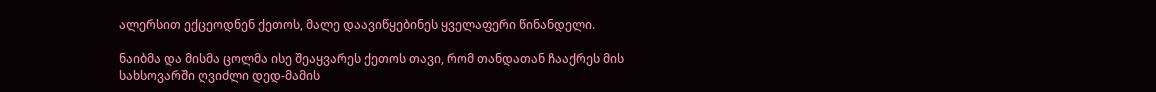ალერსით ექცეოდნენ ქეთოს, მალე დაავიწყებინეს ყველაფერი წინანდელი.

ნაიბმა და მისმა ცოლმა ისე შეაყვარეს ქეთოს თავი, რომ თანდათან ჩააქრეს მის სახსოვარში ღვიძლი დედ-მამის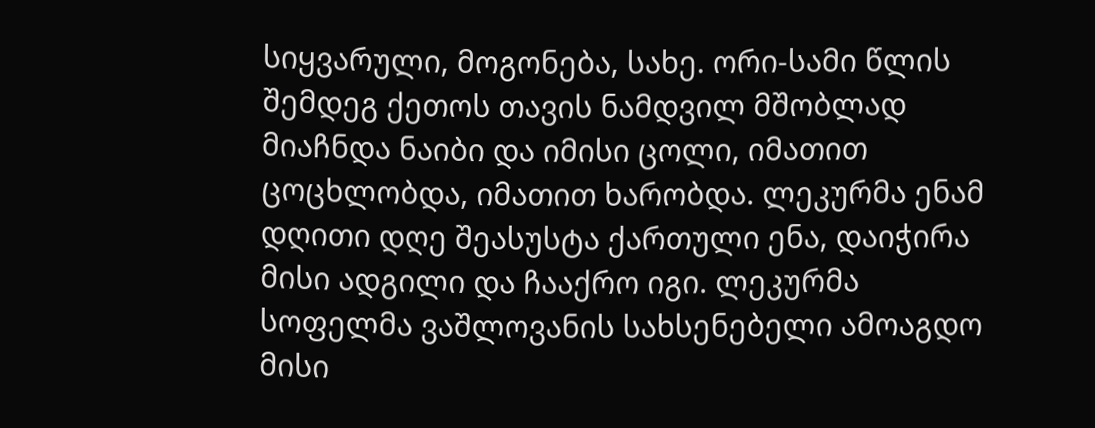სიყვარული, მოგონება, სახე. ორი-სამი წლის შემდეგ ქეთოს თავის ნამდვილ მშობლად მიაჩნდა ნაიბი და იმისი ცოლი, იმათით ცოცხლობდა, იმათით ხარობდა. ლეკურმა ენამ დღითი დღე შეასუსტა ქართული ენა, დაიჭირა მისი ადგილი და ჩააქრო იგი. ლეკურმა სოფელმა ვაშლოვანის სახსენებელი ამოაგდო მისი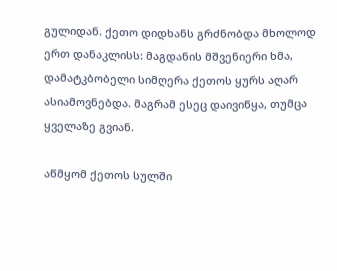გულიდან. ქეთო დიდხანს გრძნობდა მხოლოდ ერთ დანაკლისს: მაგდანის მშვენიერი ხმა, დამატკბობელი სიმღერა ქეთოს ყურს აღარ ასიამოვნებდა. მაგრამ ესეც დაივიწყა, თუმცა ყველაზე გვიან.

აწმყომ ქეთოს სულში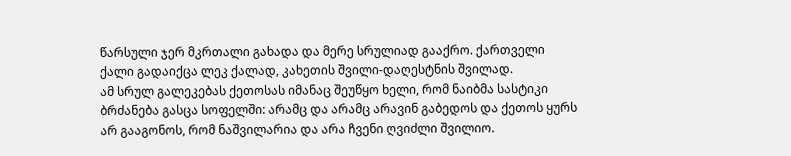წარსული ჯერ მკრთალი გახადა და მერე სრულიად გააქრო. ქართველი ქალი გადაიქცა ლეკ ქალად, კახეთის შვილი-დაღესტნის შვილად.
ამ სრულ გალეკებას ქეთოსას იმანაც შეუწყო ხელი, რომ ნაიბმა სასტიკი ბრძანება გასცა სოფელში: არამც და არამც არავინ გაბედოს და ქეთოს ყურს არ გააგონოს, რომ ნაშვილარია და არა ჩვენი ღვიძლი შვილიო.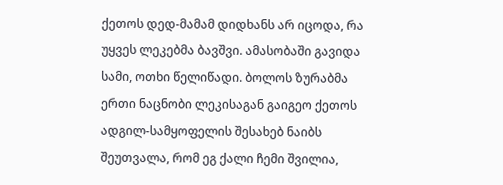ქეთოს დედ-მამამ დიდხანს არ იცოდა, რა უყვეს ლეკებმა ბავშვი. ამასობაში გავიდა სამი, ოთხი წელიწადი. ბოლოს ზურაბმა ერთი ნაცნობი ლეკისაგან გაიგეო ქეთოს ადგილ-სამყოფელის შესახებ ნაიბს შეუთვალა, რომ ეგ ქალი ჩემი შვილია,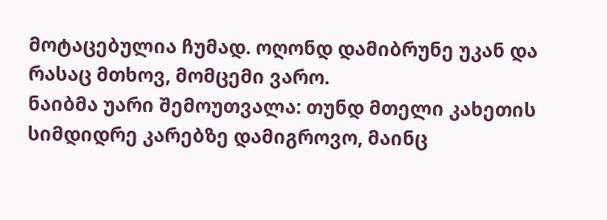მოტაცებულია ჩუმად. ოღონდ დამიბრუნე უკან და რასაც მთხოვ, მომცემი ვარო.
ნაიბმა უარი შემოუთვალა: თუნდ მთელი კახეთის სიმდიდრე კარებზე დამიგროვო, მაინც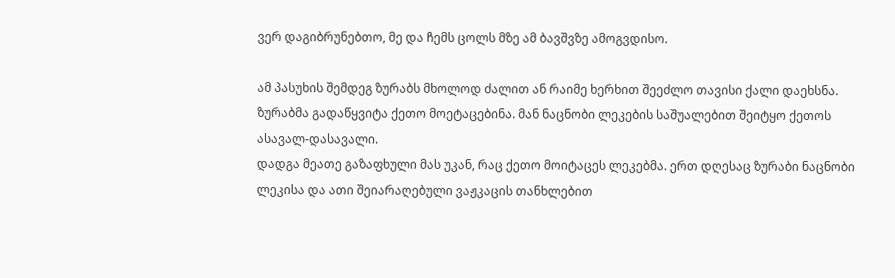ვერ დაგიბრუნებთო, მე და ჩემს ცოლს მზე ამ ბავშვზე ამოგვდისო.

ამ პასუხის შემდეგ ზურაბს მხოლოდ ძალით ან რაიმე ხერხით შეეძლო თავისი ქალი დაეხსნა. ზურაბმა გადაწყვიტა ქეთო მოეტაცებინა. მან ნაცნობი ლეკების საშუალებით შეიტყო ქეთოს ასავალ-დასავალი.
დადგა მეათე გაზაფხული მას უკან, რაც ქეთო მოიტაცეს ლეკებმა. ერთ დღესაც ზურაბი ნაცნობი ლეკისა და ათი შეიარაღებული ვაჟკაცის თანხლებით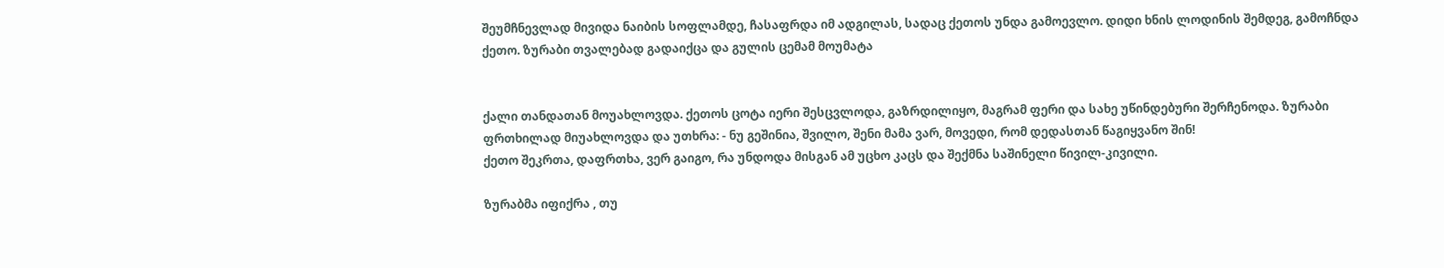შეუმჩნევლად მივიდა ნაიბის სოფლამდე, ჩასაფრდა იმ ადგილას, სადაც ქეთოს უნდა გამოევლო. დიდი ხნის ლოდინის შემდეგ, გამოჩნდა ქეთო. ზურაბი თვალებად გადაიქცა და გულის ცემამ მოუმატა


ქალი თანდათან მოუახლოვდა. ქეთოს ცოტა იერი შესცვლოდა, გაზრდილიყო, მაგრამ ფერი და სახე უწინდებური შერჩენოდა. ზურაბი ფრთხილად მიუახლოვდა და უთხრა: - ნუ გეშინია, შვილო, შენი მამა ვარ, მოვედი, რომ დედასთან წაგიყვანო შინ!
ქეთო შეკრთა, დაფრთხა, ვერ გაიგო, რა უნდოდა მისგან ამ უცხო კაცს და შექმნა საშინელი წივილ-კივილი.

ზურაბმა იფიქრა , თუ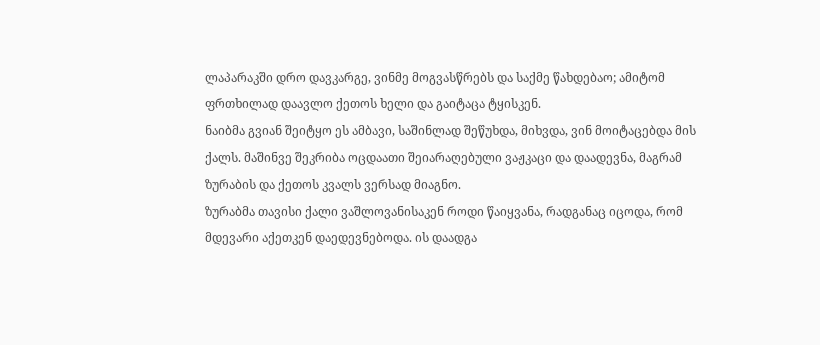ლაპარაკში დრო დავკარგე, ვინმე მოგვასწრებს და საქმე წახდებაო; ამიტომ ფრთხილად დაავლო ქეთოს ხელი და გაიტაცა ტყისკენ.
ნაიბმა გვიან შეიტყო ეს ამბავი, საშინლად შეწუხდა, მიხვდა, ვინ მოიტაცებდა მის ქალს. მაშინვე შეკრიბა ოცდაათი შეიარაღებული ვაჟკაცი და დაადევნა, მაგრამ ზურაბის და ქეთოს კვალს ვერსად მიაგნო.
ზურაბმა თავისი ქალი ვაშლოვანისაკენ როდი წაიყვანა, რადგანაც იცოდა, რომ მდევარი აქეთკენ დაედევნებოდა. ის დაადგა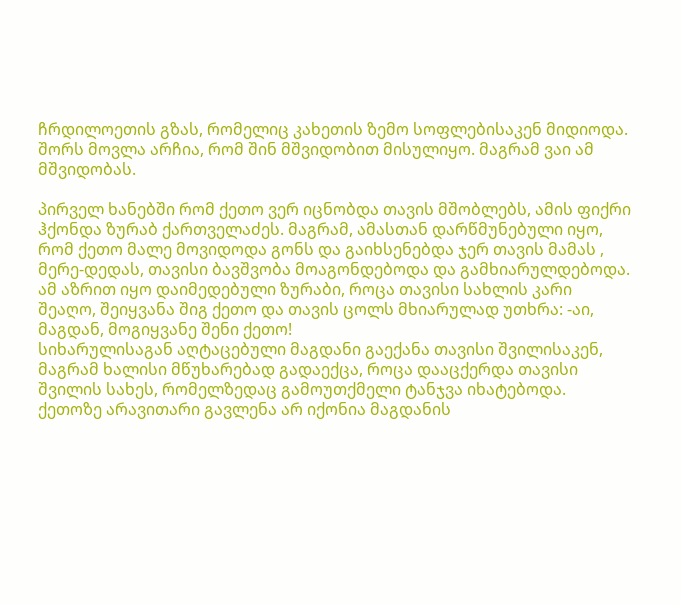ჩრდილოეთის გზას, რომელიც კახეთის ზემო სოფლებისაკენ მიდიოდა. შორს მოვლა არჩია, რომ შინ მშვიდობით მისულიყო. მაგრამ ვაი ამ მშვიდობას.

პირველ ხანებში რომ ქეთო ვერ იცნობდა თავის მშობლებს, ამის ფიქრი ჰქონდა ზურაბ ქართველაძეს. მაგრამ, ამასთან დარწმუნებული იყო, რომ ქეთო მალე მოვიდოდა გონს და გაიხსენებდა ჯერ თავის მამას , მერე-დედას, თავისი ბავშვობა მოაგონდებოდა და გამხიარულდებოდა. ამ აზრით იყო დაიმედებული ზურაბი, როცა თავისი სახლის კარი შეაღო, შეიყვანა შიგ ქეთო და თავის ცოლს მხიარულად უთხრა: -აი, მაგდან, მოგიყვანე შენი ქეთო!
სიხარულისაგან აღტაცებული მაგდანი გაექანა თავისი შვილისაკენ, მაგრამ ხალისი მწუხარებად გადაექცა, როცა დააცქერდა თავისი შვილის სახეს, რომელზედაც გამოუთქმელი ტანჯვა იხატებოდა. ქეთოზე არავითარი გავლენა არ იქონია მაგდანის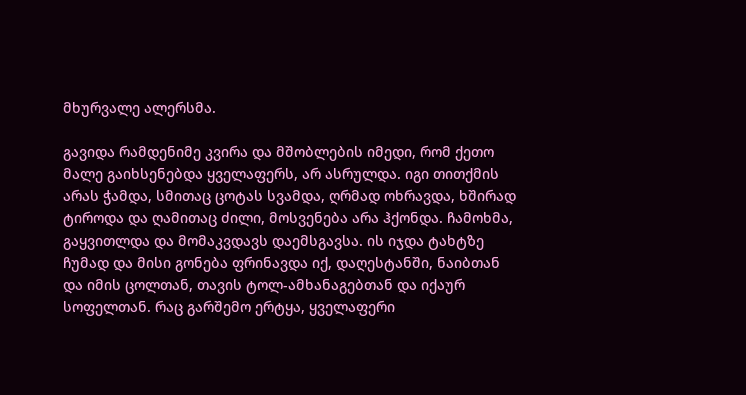მხურვალე ალერსმა.

გავიდა რამდენიმე კვირა და მშობლების იმედი, რომ ქეთო მალე გაიხსენებდა ყველაფერს, არ ასრულდა. იგი თითქმის არას ჭამდა, სმითაც ცოტას სვამდა, ღრმად ოხრავდა, ხშირად ტიროდა და ღამითაც ძილი, მოსვენება არა ჰქონდა. ჩამოხმა, გაყვითლდა და მომაკვდავს დაემსგავსა. ის იჯდა ტახტზე ჩუმად და მისი გონება ფრინავდა იქ, დაღესტანში, ნაიბთან და იმის ცოლთან, თავის ტოლ-ამხანაგებთან და იქაურ სოფელთან. რაც გარშემო ერტყა, ყველაფერი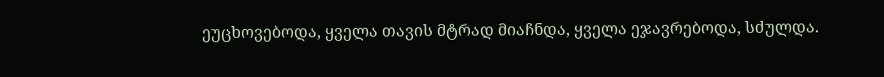ეუცხოვებოდა, ყველა თავის მტრად მიაჩნდა, ყველა ეჯავრებოდა, სძულდა.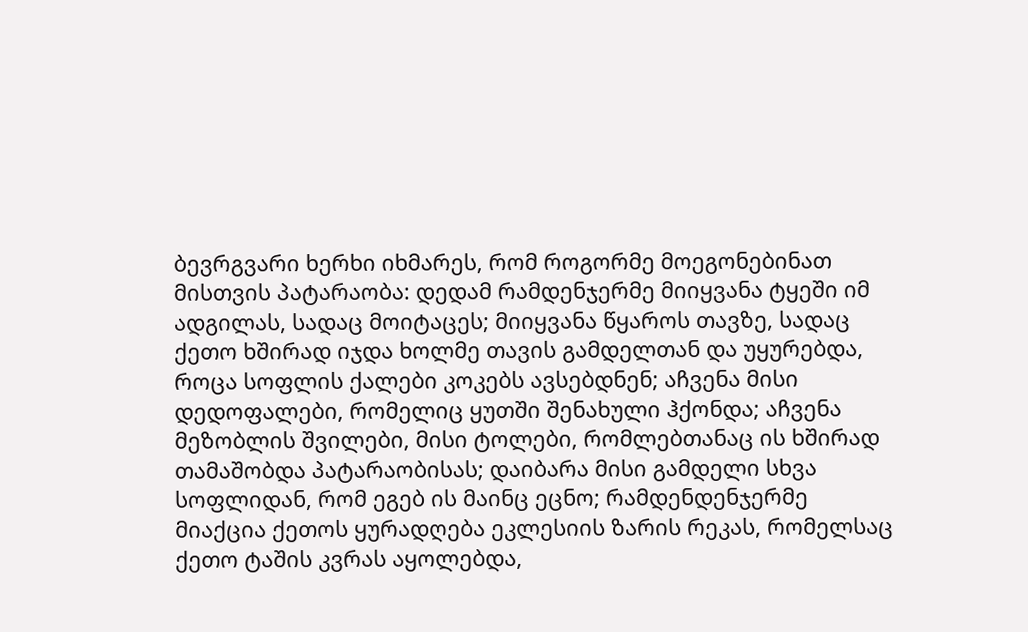ბევრგვარი ხერხი იხმარეს, რომ როგორმე მოეგონებინათ მისთვის პატარაობა: დედამ რამდენჯერმე მიიყვანა ტყეში იმ ადგილას, სადაც მოიტაცეს; მიიყვანა წყაროს თავზე, სადაც ქეთო ხშირად იჯდა ხოლმე თავის გამდელთან და უყურებდა, როცა სოფლის ქალები კოკებს ავსებდნენ; აჩვენა მისი დედოფალები, რომელიც ყუთში შენახული ჰქონდა; აჩვენა მეზობლის შვილები, მისი ტოლები, რომლებთანაც ის ხშირად თამაშობდა პატარაობისას; დაიბარა მისი გამდელი სხვა სოფლიდან, რომ ეგებ ის მაინც ეცნო; რამდენდენჯერმე მიაქცია ქეთოს ყურადღება ეკლესიის ზარის რეკას, რომელსაც ქეთო ტაშის კვრას აყოლებდა,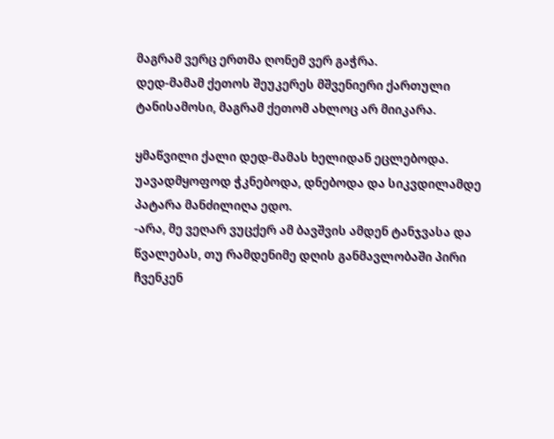მაგრამ ვერც ერთმა ღონემ ვერ გაჭრა.
დედ-მამამ ქეთოს შეუკერეს მშვენიერი ქართული ტანისამოსი, მაგრამ ქეთომ ახლოც არ მიიკარა.

ყმაწვილი ქალი დედ-მამას ხელიდან ეცლებოდა. უავადმყოფოდ ჭკნებოდა, დნებოდა და სიკვდილამდე პატარა მანძილიღა ედო.
-არა, მე ვეღარ ვუცქერ ამ ბავშვის ამდენ ტანჯვასა და წვალებას, თუ რამდენიმე დღის განმავლობაში პირი ჩვენკენ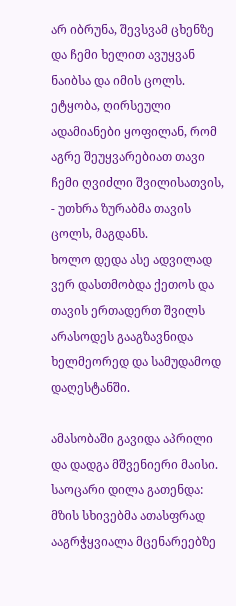არ იბრუნა, შევსვამ ცხენზე და ჩემი ხელით ავუყვან ნაიბსა და იმის ცოლს. ეტყობა, ღირსეული ადამიანები ყოფილან, რომ აგრე შეუყვარებიათ თავი ჩემი ღვიძლი შვილისათვის, - უთხრა ზურაბმა თავის ცოლს, მაგდანს.
ხოლო დედა ასე ადვილად ვერ დასთმობდა ქეთოს და თავის ერთადერთ შვილს არასოდეს გააგზავნიდა ხელმეორედ და სამუდამოდ დაღესტანში.

ამასობაში გავიდა აპრილი და დადგა მშვენიერი მაისი. საოცარი დილა გათენდა: მზის სხივებმა ათასფრად ააგრჭყვიალა მცენარეებზე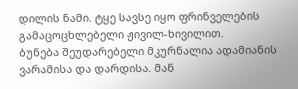დილის ნამი. ტყე სავსე იყო ფრინველების გამაცოცხლებელი ჟივილ-ხივილით.
ბუნება შეუდარებელი მკურნალია ადამიანის ვარამისა და დარდისა. მან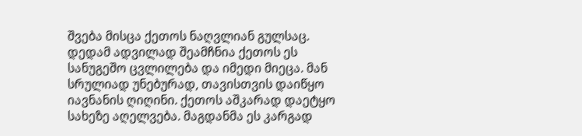შვება მისცა ქეთოს ნაღვლიან გულსაც. დედამ ადვილად შეამჩნია ქეთოს ეს სანუგეშო ცვლილება და იმედი მიეცა. მან სრულიად უნებურად, თავისთვის დაიწყო იავნანის ღიღინი. ქეთოს აშკარად დაეტყო სახეზე აღელვება. მაგდანმა ეს კარგად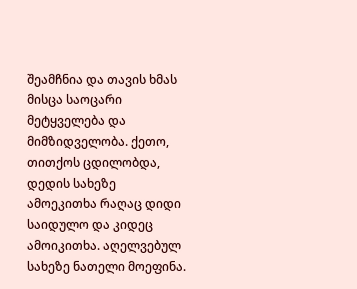შეამჩნია და თავის ხმას მისცა საოცარი მეტყველება და მიმზიდველობა. ქეთო, თითქოს ცდილობდა, დედის სახეზე ამოეკითხა რაღაც დიდი საიდულო და კიდეც ამოიკითხა. აღელვებულ სახეზე ნათელი მოეფინა.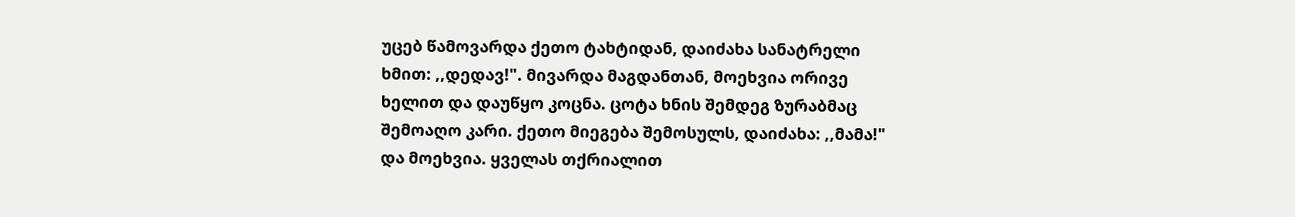უცებ წამოვარდა ქეთო ტახტიდან, დაიძახა სანატრელი ხმით: ,,დედავ!". მივარდა მაგდანთან, მოეხვია ორივე ხელით და დაუწყო კოცნა. ცოტა ხნის შემდეგ ზურაბმაც შემოაღო კარი. ქეთო მიეგება შემოსულს, დაიძახა: ,,მამა!" და მოეხვია. ყველას თქრიალით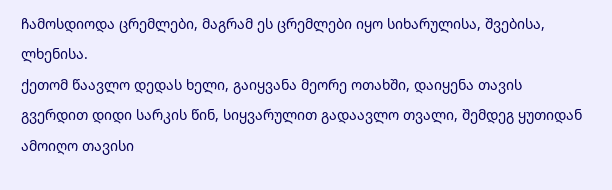ჩამოსდიოდა ცრემლები, მაგრამ ეს ცრემლები იყო სიხარულისა, შვებისა, ლხენისა.
ქეთომ წაავლო დედას ხელი, გაიყვანა მეორე ოთახში, დაიყენა თავის გვერდით დიდი სარკის წინ, სიყვარულით გადაავლო თვალი, შემდეგ ყუთიდან ამოიღო თავისი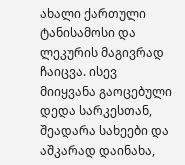ახალი ქართული ტანისამოსი და ლეკურის მაგივრად ჩაიცვა. ისევ მიიყვანა გაოცებული დედა სარკესთან, შეადარა სახეები და აშკარად დაინახა,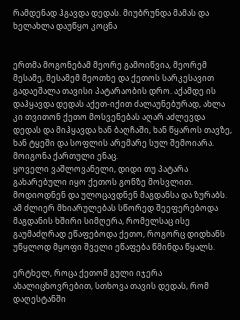რამდენად ჰგავდა დედას. მიუბრუნდა მამას და ხელახლა დაუწყო კოცნა


ერთმა მოგონებამ მეორე გამოიწვია, მეორემ მესამე, მესამემ მეოთხე და ქეთოს სარკესავით გადაეშალა თავისი პატარაობის დრო. აქამდე ის დაჰყავდა დედას აქეთ-იქით ძალაუნებურად, ახლა კი თვითონ ქეთო მოსვენებას აღარ აძლევდა დედას და მიჰყავდა ხან ბაღჩაში, ხან წყაროს თავზე, ხან ტყეში და სოფლის არემარე სულ შემოიარა. მოიგონა ქართული ენაც.
ყოველი ვაშლოვანელი, დიდი თუ პატარა გახარებული იყო ქეთოს გონზე მოსვლით. მოდიოდნენ და ულოცავდნენ მაგდანსა და ზურაბს. ამ ძლიერ მხიარულებას სწორედ შეეფერებოდა მაგდანის ხშირი სიმღერა, რომელსაც ისე გაუმაძღრად ეწაფებოდა ქეთო, როგორც დიდხანს უწყლოდ მყოფი შველი ეწაფება წმინდა წყალს.

ერტხელ, როცა ქეთომ გული იჯერა ახალიცხოვრებით, სთხოვა თავის დედას, რომ დაღესტანში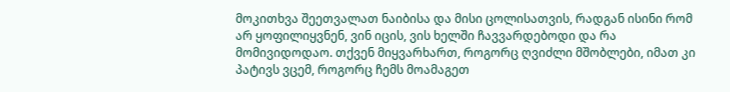მოკითხვა შეეთვალათ ნაიბისა და მისი ცოლისათვის, რადგან ისინი რომ არ ყოფილიყვნენ, ვინ იცის, ვის ხელში ჩავვარდებოდი და რა მომივიდოდაო. თქვენ მიყვარხართ, როგორც ღვიძლი მშობლები, იმათ კი პატივს ვცემ, როგორც ჩემს მოამაგეთ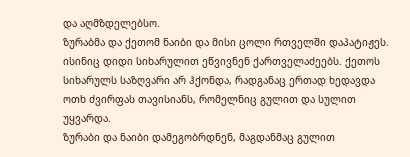და აღმზდელებსო.
ზურაბმა და ქეთომ ნაიბი და მისი ცოლი რთველში დაპატიჟეს. ისინიც დიდი სიხარულით ეწვივნენ ქართველაძეებს. ქეთოს სიხარულს საზღვარი არ ჰქონდა, რადგანაც ერთად ხედავდა ოთხ ძვირფას თავისიანს, რომელნიც გულით და სულით უყვარდა.
ზურაბი და ნაიბი დამეგობრდნენ, მაგდანმაც გულით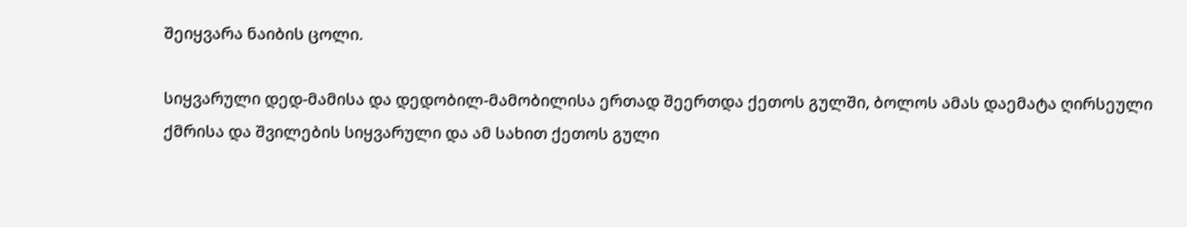შეიყვარა ნაიბის ცოლი.

სიყვარული დედ-მამისა და დედობილ-მამობილისა ერთად შეერთდა ქეთოს გულში, ბოლოს ამას დაემატა ღირსეული ქმრისა და შვილების სიყვარული და ამ სახით ქეთოს გული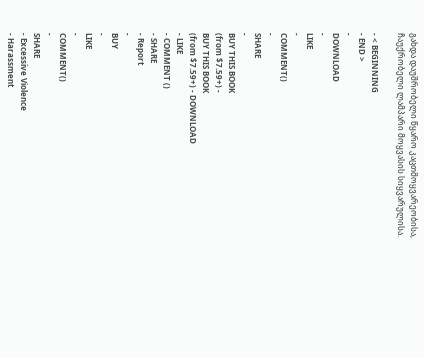გახდა დაუშრობელი წყარო კაცთმოყვარეობისა, ჩაუქრობელი ლამპარი მოყვასის სიყვარულისა.

- < BEGINNING
- END >
-
DOWNLOAD
-
LIKE
-
COMMENT()
-
SHARE
-
BUY THIS BOOK
(from $7.59+) -
BUY THIS BOOK
(from $7.59+) - DOWNLOAD
- LIKE
- COMMENT ()
- SHARE
- Report
-
BUY
-
LIKE
-
COMMENT()
-
SHARE
- Excessive Violence
- Harassment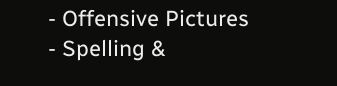- Offensive Pictures
- Spelling &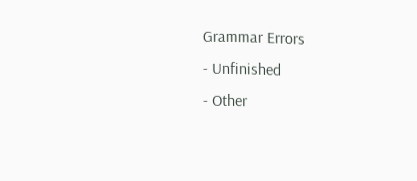Grammar Errors
- Unfinished
- Other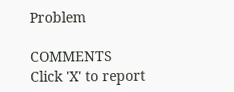Problem

COMMENTS
Click 'X' to report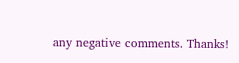any negative comments. Thanks!